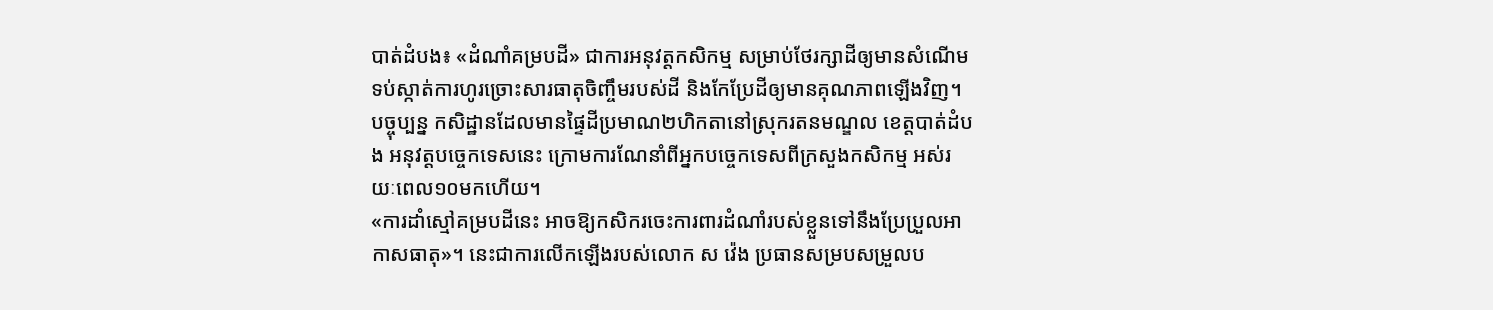បាត់ដំបង៖ «ដំណាំគម្របដី» ជាការអនុវត្តកសិកម្ម សម្រាប់ថែរក្សាដីឲ្យមានសំណើម ទប់ស្កាត់ការហូរច្រោះសារធាតុចិញ្ចឹមរបស់ដី និងកែប្រែដីឲ្យមានគុណភាពឡើងវិញ។ បច្ចុប្បន្ន កសិដ្ឋានដែលមានផ្ទៃដីប្រមាណ២ហិកតានៅស្រុករតនមណ្ឌល ខេត្តបាត់ដំបង អនុវត្តបច្ចេកទេសនេះ ក្រោមការណែនាំពីអ្នកបច្ចេកទេសពីក្រសួងកសិកម្ម អស់រយៈពេល១០មកហើយ។
«ការដាំស្មៅគម្របដីនេះ អាចឱ្យកសិករចេះការពារដំណាំរបស់ខ្លួនទៅនឹងប្រែប្រួលអាកាសធាតុ»។ នេះជាការលើកឡើងរបស់លោក ស វ៉េង ប្រធានសម្របសម្រួលប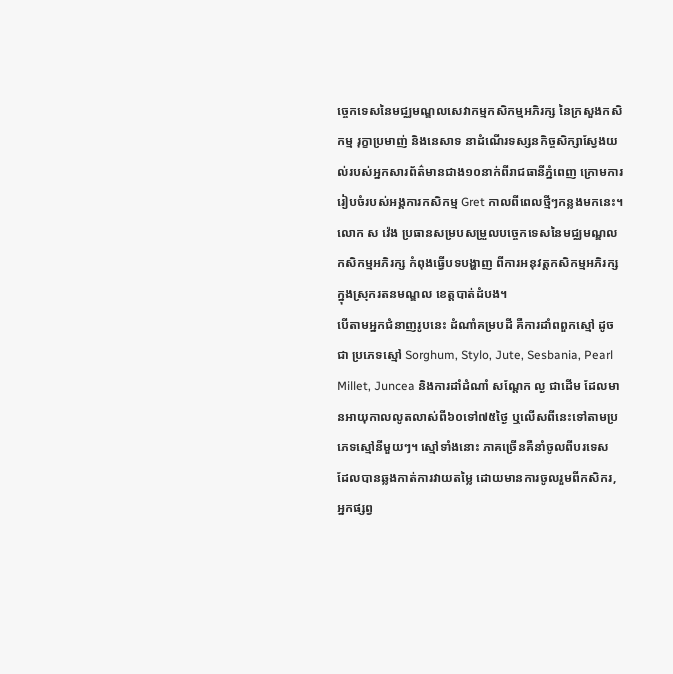ច្ចេកទេសនៃមជ្ឈមណ្ឌលសេវាកម្មកសិកម្មអភិរក្ស នៃក្រសួងកសិកម្ម រុក្ខាប្រមាញ់ និងនេសាទ នាដំណើរទស្សនកិច្ចសិក្សាស្វែងយល់របស់អ្នកសារព័ត៌មានជាង១០នាក់ពីរាជធានីភ្នំពេញ ក្រោមការរៀបចំរបស់អង្គការកសិកម្ម Gret កាលពីពេលថ្មីៗកន្លងមកនេះ។
លោក ស វ៉េង ប្រធានសម្របសម្រួលបច្ចេកទេសនៃមជ្ឈមណ្ឌលកសិកម្មអភិរក្ស កំពុងធ្វើបទបង្ហាញ ពីការអនុវត្តកសិកម្មអភិរក្ស ក្នុងស្រុករតនមណ្ឌល ខេត្តបាត់ដំបង។
បើតាមអ្នកជំនាញរូបនេះ ដំណាំគម្របដី គឺការដាំពពួកស្មៅ ដូចជា ប្រភេទស្មៅ Sorghum, Stylo, Jute, Sesbania, Pearl Millet, Juncea និងការដាំដំណាំ សណ្តែក ល្ង ជាដើម ដែលមានអាយុកាលលូតលាស់ពី៦០ទៅ៧៥ថ្ងៃ ឬលើសពីនេះទៅតាមប្រភេទស្មៅនីមួយៗ។ ស្មៅទាំងនោះ ភាគច្រើនគឺនាំចូលពីបរទេស ដែលបានឆ្លងកាត់ការវាយតម្លៃ ដោយមានការចូលរួមពីកសិករ, អ្នកផ្សព្វ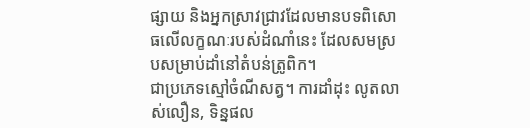ផ្សាយ និងអ្នកស្រាវជ្រាវដែលមានបទពិសោធលើលក្ខណៈរបស់ដំណាំនេះ ដែលសមស្របសម្រាប់ដាំនៅតំបន់ត្រូពិក។
ជាប្រភេទស្មៅចំណីសត្វ។ ការដាំដុះ លូតលាស់លឿន, ទិន្នផល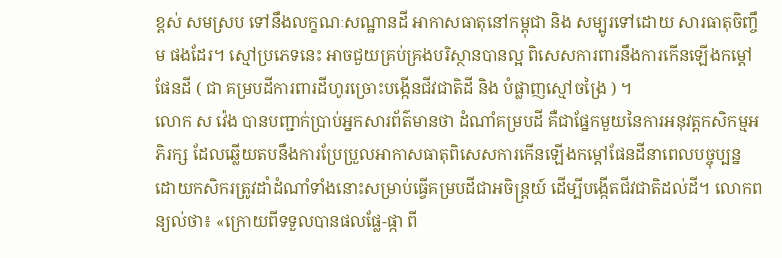ខ្ពស់ សមស្រប ទៅនឹងលក្ខណៈសណ្ឋានដី អាកាសធាតុនៅកម្ពុជា និង សម្បូរទៅដោយ សារធាតុចិញ្ចឹម ផងដែរ។ ស្មៅប្រភេទនេះ អាចជួយគ្រប់គ្រងបរិស្ថានបានល្អ ពិសេសការពារនឹងការកើនឡើងកម្តៅផែនដី ( ជា គម្របដីការពារដីហូរច្រោះបង្កើនជីវជាតិដី និង បំផ្លាញស្មៅចង្រៃ ) ។
លោក ស វ៉េង បានបញ្ជាក់ប្រាប់អ្នកសារព័ត៌មានថា ដំណាំគម្របដី គឺជាផ្នែកមួយនៃការអនុវត្តកសិកម្មអភិរក្ស ដែលឆ្លើយតបនឹងការប្រែប្រួលអាកាសធាតុពិសេសការកើនឡើងកម្តៅផែនដីនាពេលបច្ចុប្បន្ន ដោយកសិករត្រូវដាំដំណាំទាំងនោះសម្រាប់ធ្វើគម្របដីជាអចិន្ត្រយ៍ ដើម្បីបង្កើតជីវជាតិដល់ដី។ លោកពន្យល់ថា៖ «ក្រោយពីទទួលបានផលផ្លែ-ផ្កា ពី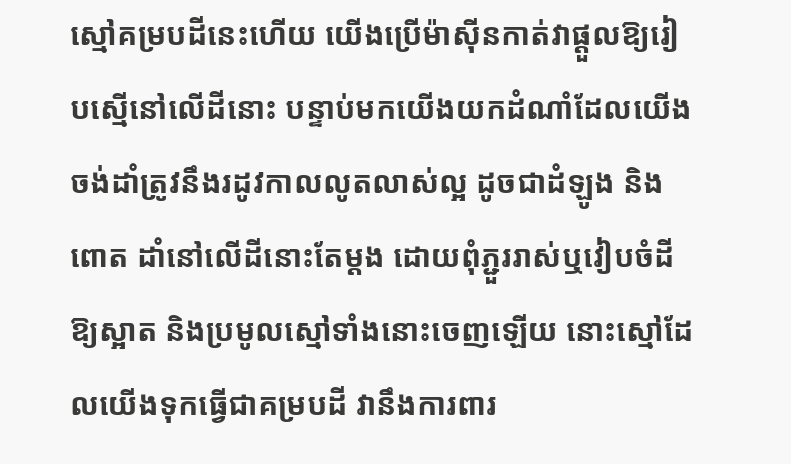ស្មៅគម្របដីនេះហើយ យើងប្រើម៉ាស៊ីនកាត់វាផ្តួលឱ្យរៀបស្មើនៅលើដីនោះ បន្ទាប់មកយើងយកដំណាំដែលយើងចង់ដាំត្រូវនឹងរដូវកាលលូតលាស់ល្អ ដូចជាដំឡូង និងពោត ដាំនៅលើដីនោះតែម្តង ដោយពុំភ្ជួររាស់ឬវៀបចំដីឱ្យស្អាត និងប្រមូលស្មៅទាំងនោះចេញឡើយ នោះស្មៅដែលយើងទុកធ្វើជាគម្របដី វានឹងការពារ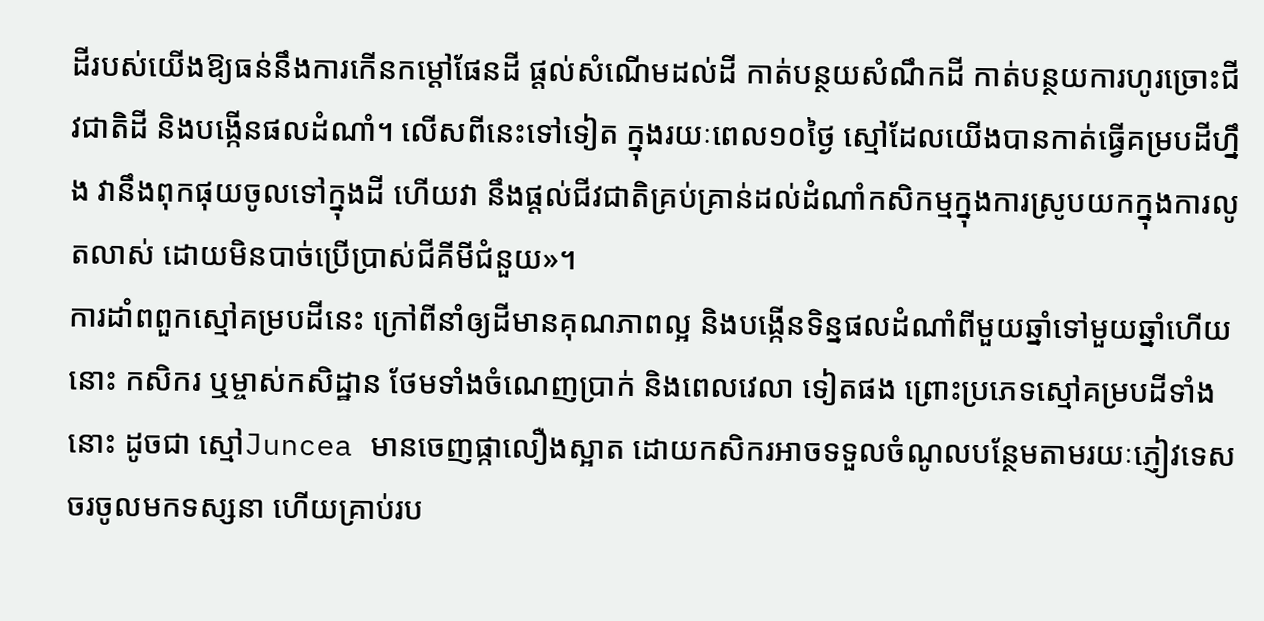ដីរបស់យើងឱ្យធន់នឹងការកើនកម្តៅផែនដី ផ្តល់សំណើមដល់ដី កាត់បន្ថយសំណឹកដី កាត់បន្ថយការហូរច្រោះជីវជាតិដី និងបង្កើនផលដំណាំ។ លើសពីនេះទៅទៀត ក្នុងរយៈពេល១០ថ្ងៃ ស្មៅដែលយើងបានកាត់ធ្វើគម្របដីហ្នឹង វានឹងពុកផុយចូលទៅក្នុងដី ហើយវា នឹងផ្តល់ជីវជាតិគ្រប់គ្រាន់ដល់ដំណាំកសិកម្មក្នុងការស្រូបយកក្នុងការលូតលាស់ ដោយមិនបាច់ប្រើប្រាស់ជីគីមីជំនួយ»។
ការដាំពពួកស្មៅគម្របដីនេះ ក្រៅពីនាំឲ្យដីមានគុណភាពល្អ និងបង្កើនទិន្នផលដំណាំពីមួយឆ្នាំទៅមួយឆ្នាំហើយនោះ កសិករ ឬម្ចាស់កសិដ្ឋាន ថែមទាំងចំណេញប្រាក់ និងពេលវេលា ទៀតផង ព្រោះប្រភេទស្មៅគម្របដីទាំងនោះ ដូចជា ស្មៅJuncea មានចេញផ្កាលឿងស្អាត ដោយកសិករអាចទទួលចំណូលបន្ថែមតាមរយៈភ្ញៀវទេសចរចូលមកទស្សនា ហើយគ្រាប់រប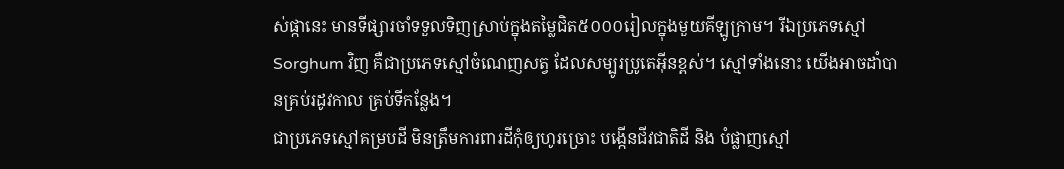ស់ផ្កានេះ មានទីផ្សារចាំទទួលទិញស្រាប់ក្នុងតម្លៃជិត៥០០០រៀលក្នុងមួយគីឡូក្រាម។ រីឯប្រភេទស្មៅSorghum វិញ គឺជាប្រភេទស្មៅចំណេញសត្វ ដែលសម្បូរប្រូតេអ៊ីនខ្ពស់។ ស្មៅទាំងនោះ យើងអាចដាំបានគ្រប់រដូវកាល គ្រប់ទីកន្លែង។
ជាប្រភេទស្មៅគម្របដី មិនត្រឹមការពារដីកុំឲ្យហូរច្រោះ បង្កើនជីវជាតិដី និង បំផ្លាញស្មៅ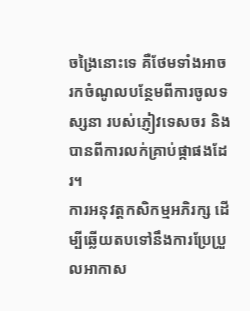ចង្រៃនោះទេ គឺថែមទាំងអាចរកចំណូលបន្ថែមពីការចូលទស្សនា របស់ភ្ញៀវទេសចរ និងបានពីការលក់គ្រាប់ផ្កាផងដែរ។
ការអនុវត្តកសិកម្មអភិរក្ស ដើម្បីឆ្លើយតបទៅនឹងការប្រែប្រួលអាកាស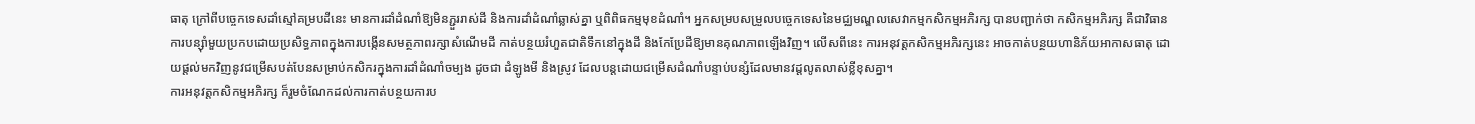ធាតុ ក្រៅពីបចេ្ចកទេសដាំស្មៅគម្របដីនេះ មានការដាំដំណាំឱ្យមិនភ្ជួររាស់ដី និងការដាំដំណាំឆ្លាស់គ្នា ឬពិពិធកម្មមុខដំណាំ។ អ្នកសម្របសម្រួលបច្ចេកទេសនៃមជ្ឈមណ្ឌលសេវាកម្មកសិកម្មអភិរក្ស បានបញ្ជាក់ថា កសិកម្មអភិរក្ស គឺជាវិធានការបន្ស៊ាំមួយប្រកបដោយប្រសិទ្ធភាពក្នុងការបង្កើនសមត្ថភាពរក្សាសំណើមដី កាត់បន្ថយរំហួតជាតិទឹកនៅក្នុងដី និងកែប្រែដីឱ្យមានគុណភាពឡើងវិញ។ លើសពីនេះ ការអនុវត្តកសិកម្មអភិរក្សនេះ អាចកាត់បន្ថយហានិភ័យអាកាសធាតុ ដោយផ្តល់មកវិញនូវជម្រើសបត់បែនសម្រាប់កសិករក្នុងការដាំដំណាំចម្បង ដូចជា ដំឡូងមី និងស្រូវ ដែលបន្តដោយជម្រើសដំណាំបន្ទាប់បន្សំដែលមានវដ្តលូតលាស់ខ្លីខុសគ្នា។
ការអនុវត្តកសិកម្មអភិរក្ស ក៏រួមចំណែកដល់ការកាត់បន្ថយការប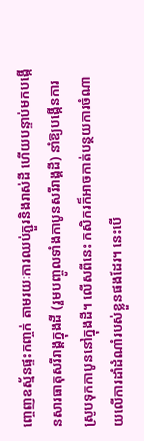ញ្ចេញឧស្ម័នផ្ទះកញ្ចក់ តាមរយៈការឈប់ភ្ជួរនិងរាស់ដី ហើយបន្ទាប់មកបង្កើនសារធាតុសរីរាង្គក្នុងដី (រួមបញ្ចូលទាំងកាបូនសរីរាង្គដី) នាំឱ្យបង្កើនការស្រូបទុកកាបូននៅក្នុងដី។ លើសពីនេះ កសិករក៏អាចកាត់បន្ថយការចំណាយលើការដាំដំណាំរបស់ខ្លួនផងដែរ។ នេះបើ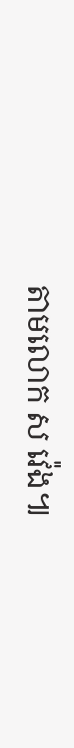តាមលោក ស វ៉េង៕